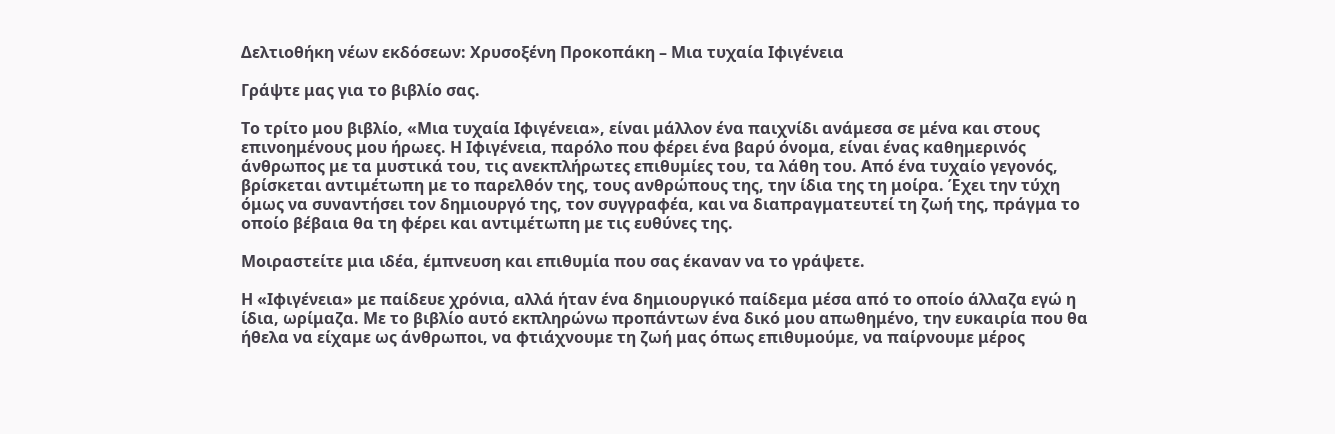Δελτιοθήκη νέων εκδόσεων: Χρυσοξένη Προκοπάκη – Μια τυχαία Ιφιγένεια

Γράψτε μας για το βιβλίο σας.

Το τρίτο μου βιβλίο, «Μια τυχαία Ιφιγένεια», είναι μάλλον ένα παιχνίδι ανάμεσα σε μένα και στους επινοημένους μου ήρωες. Η Ιφιγένεια, παρόλο που φέρει ένα βαρύ όνομα, είναι ένας καθημερινός άνθρωπος με τα μυστικά του, τις ανεκπλήρωτες επιθυμίες του, τα λάθη του. Από ένα τυχαίο γεγονός, βρίσκεται αντιμέτωπη με το παρελθόν της, τους ανθρώπους της, την ίδια της τη μοίρα. Έχει την τύχη όμως να συναντήσει τον δημιουργό της, τον συγγραφέα, και να διαπραγματευτεί τη ζωή της, πράγμα το οποίο βέβαια θα τη φέρει και αντιμέτωπη με τις ευθύνες της.

Μοιραστείτε μια ιδέα, έμπνευση και επιθυμία που σας έκαναν να το γράψετε.

Η «Ιφιγένεια» με παίδευε χρόνια, αλλά ήταν ένα δημιουργικό παίδεμα μέσα από το οποίο άλλαζα εγώ η ίδια, ωρίμαζα. Με το βιβλίο αυτό εκπληρώνω προπάντων ένα δικό μου απωθημένο, την ευκαιρία που θα ήθελα να είχαμε ως άνθρωποι, να φτιάχνουμε τη ζωή μας όπως επιθυμούμε, να παίρνουμε μέρος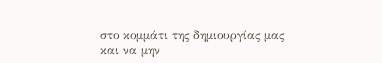στο κομμάτι της δημιουργίας μας και να μην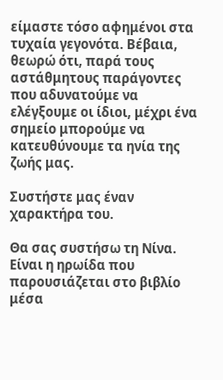είμαστε τόσο αφημένοι στα τυχαία γεγονότα. Βέβαια, θεωρώ ότι, παρά τους αστάθμητους παράγοντες που αδυνατούμε να ελέγξουμε οι ίδιοι, μέχρι ένα σημείο μπορούμε να κατευθύνουμε τα ηνία της ζωής μας.

Συστήστε μας έναν χαρακτήρα του.

Θα σας συστήσω τη Νίνα. Είναι η ηρωίδα που παρουσιάζεται στο βιβλίο μέσα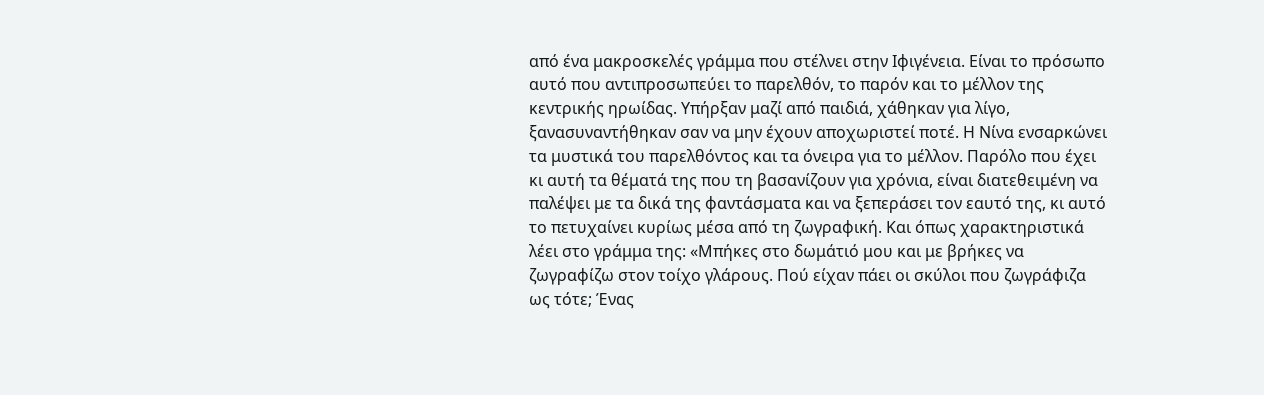από ένα μακροσκελές γράμμα που στέλνει στην Ιφιγένεια. Είναι το πρόσωπο αυτό που αντιπροσωπεύει το παρελθόν, το παρόν και το μέλλον της κεντρικής ηρωίδας. Υπήρξαν μαζί από παιδιά, χάθηκαν για λίγο, ξανασυναντήθηκαν σαν να μην έχουν αποχωριστεί ποτέ. Η Νίνα ενσαρκώνει τα μυστικά του παρελθόντος και τα όνειρα για το μέλλον. Παρόλο που έχει κι αυτή τα θέματά της που τη βασανίζουν για χρόνια, είναι διατεθειμένη να παλέψει με τα δικά της φαντάσματα και να ξεπεράσει τον εαυτό της, κι αυτό το πετυχαίνει κυρίως μέσα από τη ζωγραφική. Και όπως χαρακτηριστικά λέει στο γράμμα της: «Μπήκες στο δωμάτιό μου και με βρήκες να ζωγραφίζω στον τοίχο γλάρους. Πού είχαν πάει οι σκύλοι που ζωγράφιζα ως τότε; Ένας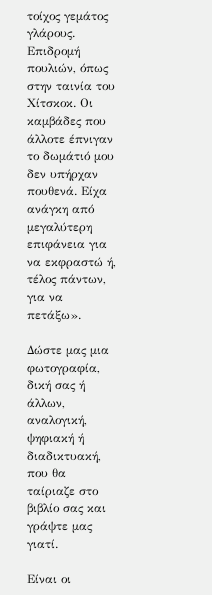τοίχος γεμάτος γλάρους. Επιδρομή πουλιών, όπως στην ταινία του Χίτσκοκ. Οι καμβάδες που άλλοτε έπνιγαν το δωμάτιό μου δεν υπήρχαν πουθενά. Είχα ανάγκη από μεγαλύτερη επιφάνεια για να εκφραστώ ή, τέλος πάντων, για να πετάξω».

Δώστε μας μια φωτογραφία, δική σας ή άλλων, αναλογική, ψηφιακή ή διαδικτυακή, που θα ταίριαζε στο βιβλίο σας και γράψτε μας γιατί.

Είναι οι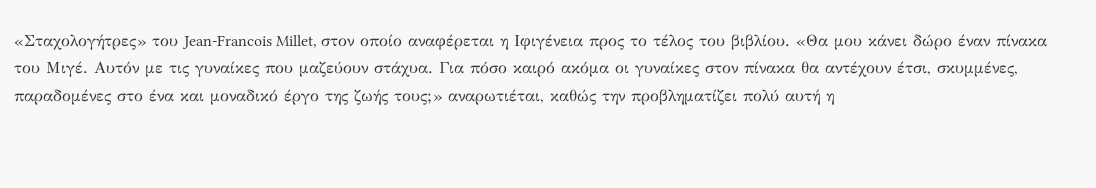«Σταχολογήτρες» του Jean-Francois Millet, στον οποίο αναφέρεται η Ιφιγένεια προς το τέλος του βιβλίου. «Θα μου κάνει δώρο έναν πίνακα του Μιγέ. Αυτόν με τις γυναίκες που μαζεύουν στάχυα. Για πόσο καιρό ακόμα οι γυναίκες στον πίνακα θα αντέχουν έτσι, σκυμμένες, παραδομένες στο ένα και μοναδικό έργο της ζωής τους;» αναρωτιέται, καθώς την προβληματίζει πολύ αυτή η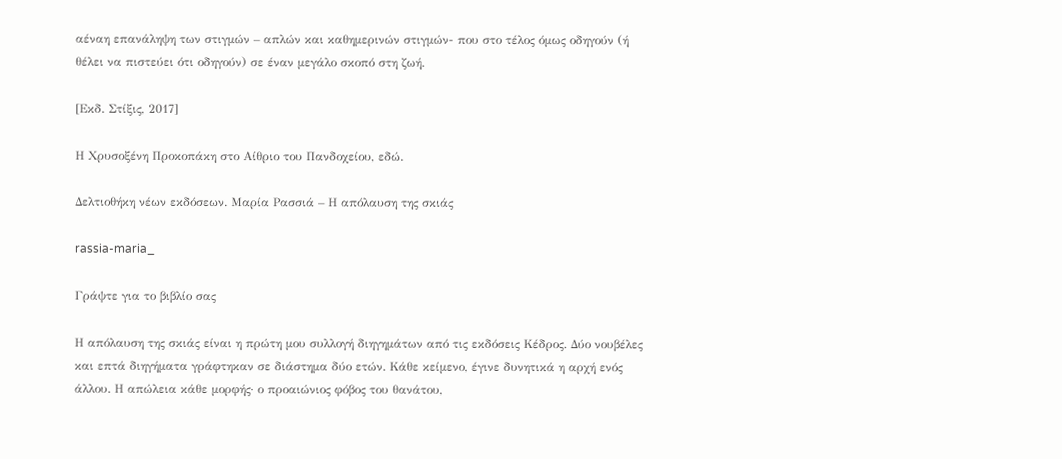αέναη επανάληψη των στιγμών – απλών και καθημερινών στιγμών- που στο τέλος όμως οδηγούν (ή θέλει να πιστεύει ότι οδηγούν) σε έναν μεγάλο σκοπό στη ζωή.

[Εκδ. Στίξις, 2017]

Η Χρυσοξένη Προκοπάκη στο Αίθριο του Πανδοχείου, εδώ.

Δελτιοθήκη νέων εκδόσεων. Μαρία Ρασσιά – Η απόλαυση της σκιάς

rassia-maria_

Γράψτε για το βιβλίο σας

Η απόλαυση της σκιάς είναι η πρώτη μου συλλογή διηγημάτων από τις εκδόσεις Κέδρος. Δύο νουβέλες και επτά διηγήματα γράφτηκαν σε διάστημα δύο ετών. Κάθε κείμενο, έγινε δυνητικά η αρχή ενός άλλου. Η απώλεια κάθε μορφής· ο προαιώνιος φόβος του θανάτου,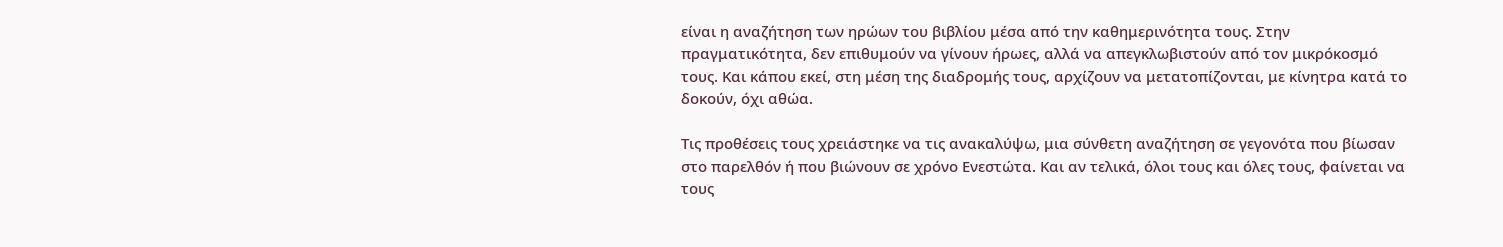είναι η αναζήτηση των ηρώων του βιβλίου μέσα από την καθημερινότητα τους. Στην πραγματικότητα, δεν επιθυμούν να γίνουν ήρωες, αλλά να απεγκλωβιστούν από τον μικρόκοσμό τους. Και κάπου εκεί, στη μέση της διαδρομής τους, αρχίζουν να μετατοπίζονται, με κίνητρα κατά το δοκούν, όχι αθώα.

Τις προθέσεις τους χρειάστηκε να τις ανακαλύψω, μια σύνθετη αναζήτηση σε γεγονότα που βίωσαν στο παρελθόν ή που βιώνουν σε χρόνο Ενεστώτα. Και αν τελικά, όλοι τους και όλες τους, φαίνεται να τους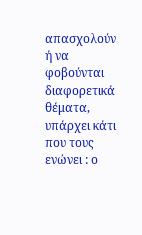απασχολούν ή να φοβούνται διαφορετικά θέματα, υπάρχει κάτι που τους ενώνει : ο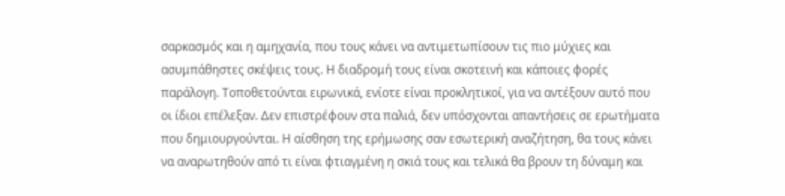σαρκασμός και η αμηχανία, που τους κάνει να αντιμετωπίσουν τις πιο μύχιες και ασυμπάθηστες σκέψεις τους. Η διαδρομή τους είναι σκοτεινή και κάποιες φορές παράλογη. Τοποθετούνται ειρωνικά, ενίοτε είναι προκλητικοί, για να αντέξουν αυτό που οι ίδιοι επέλεξαν. Δεν επιστρέφουν στα παλιά, δεν υπόσχονται απαντήσεις σε ερωτήματα που δημιουργούνται. Η αίσθηση της ερήμωσης σαν εσωτερική αναζήτηση, θα τους κάνει να αναρωτηθούν από τι είναι φτιαγμένη η σκιά τους και τελικά θα βρουν τη δύναμη και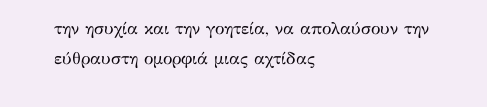την ησυχία και την γοητεία, να απολαύσουν την εύθραυστη ομορφιά μιας αχτίδας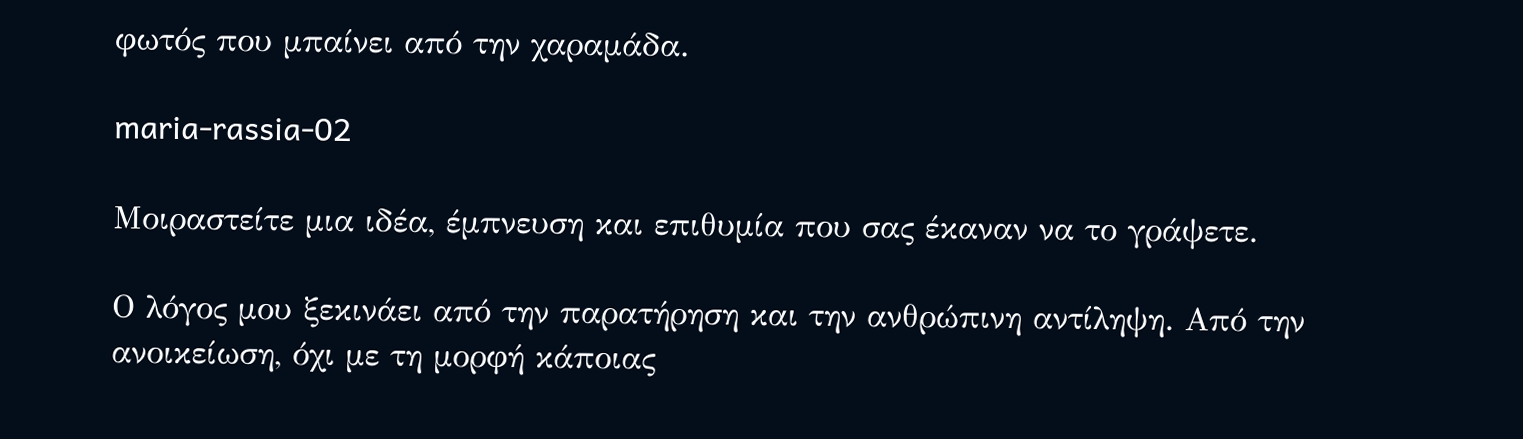φωτός που μπαίνει από την χαραμάδα.

maria-rassia-02

Μοιραστείτε μια ιδέα, έμπνευση και επιθυμία που σας έκαναν να το γράψετε.

Ο λόγος μου ξεκινάει από την παρατήρηση και την ανθρώπινη αντίληψη. Από την ανοικείωση, όχι με τη μορφή κάποιας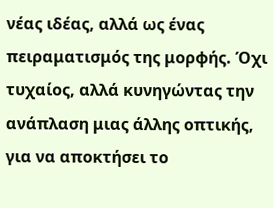νέας ιδέας, αλλά ως ένας πειραματισμός της μορφής. Όχι τυχαίος, αλλά κυνηγώντας την ανάπλαση μιας άλλης οπτικής, για να αποκτήσει το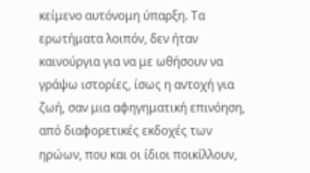κείμενο αυτόνομη ύπαρξη. Τα ερωτήματα λοιπόν, δεν ήταν καινούργια για να με ωθήσουν να γράψω ιστορίες, ίσως η αντοχή για ζωή, σαν μια αφηγηματική επινόηση, από διαφορετικές εκδοχές των ηρώων, που και οι ίδιοι ποικίλλουν,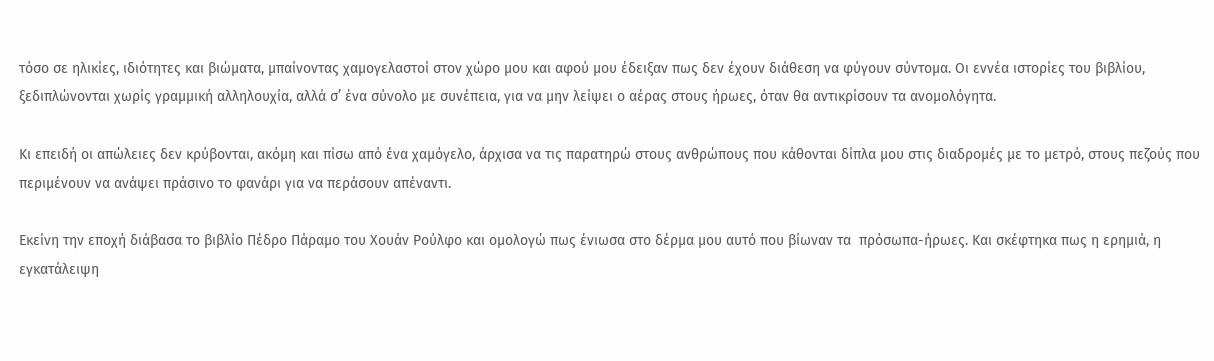τόσο σε ηλικίες, ιδιότητες και βιώματα, μπαίνοντας χαμογελαστοί στον χώρο μου και αφού μου έδειξαν πως δεν έχουν διάθεση να φύγουν σύντομα. Οι εννέα ιστορίες του βιβλίου, ξεδιπλώνονται χωρίς γραμμική αλληλουχία, αλλά σ’ ένα σύνολο με συνέπεια, για να μην λείψει ο αέρας στους ήρωες, όταν θα αντικρίσουν τα ανομολόγητα.

Κι επειδή οι απώλειες δεν κρύβονται, ακόμη και πίσω από ένα χαμόγελο, άρχισα να τις παρατηρώ στους ανθρώπους που κάθονται δίπλα μου στις διαδρομές με το μετρό, στους πεζούς που περιμένουν να ανάψει πράσινο το φανάρι για να περάσουν απέναντι.

Εκείνη την εποχή διάβασα το βιβλίο Πέδρο Πάραμο του Χουάν Ρούλφο και ομολογώ πως ένιωσα στο δέρμα μου αυτό που βίωναν τα  πρόσωπα-ήρωες. Και σκέφτηκα πως η ερημιά, η εγκατάλειψη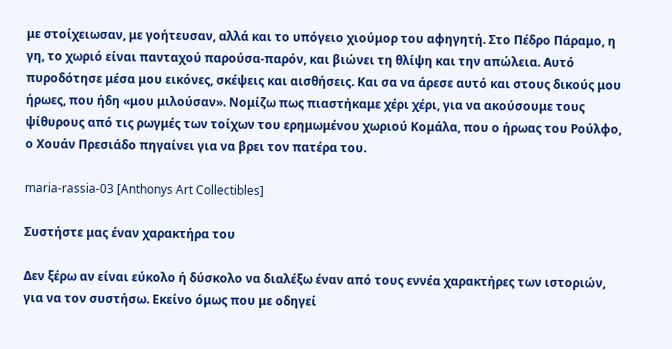με στοίχειωσαν, με γοήτευσαν, αλλά και το υπόγειο χιούμορ του αφηγητή. Στο Πέδρο Πάραμο, η γη, το χωριό είναι πανταχού παρούσα-παρόν, και βιώνει τη θλίψη και την απώλεια. Αυτό πυροδότησε μέσα μου εικόνες, σκέψεις και αισθήσεις. Και σα να άρεσε αυτό και στους δικούς μου ήρωες, που ήδη «μου μιλούσαν». Νομίζω πως πιαστήκαμε χέρι χέρι, για να ακούσουμε τους ψίθυρους από τις ρωγμές των τοίχων του ερημωμένου χωριού Κομάλα, που ο ήρωας του Ρούλφο, ο Χουάν Πρεσιάδο πηγαίνει για να βρει τον πατέρα του.

maria-rassia-03 [Anthonys Art Collectibles]

Συστήστε μας έναν χαρακτήρα του

Δεν ξέρω αν είναι εύκολο ή δύσκολο να διαλέξω έναν από τους εννέα χαρακτήρες των ιστοριών, για να τον συστήσω. Εκείνο όμως που με οδηγεί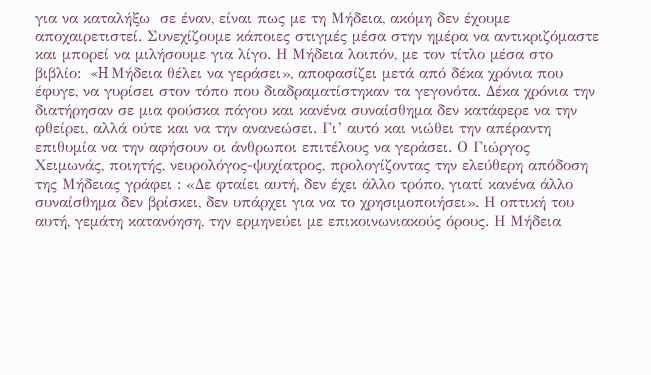για να καταλήξω  σε έναν, είναι πως με τη Μήδεια, ακόμη δεν έχουμε αποχαιρετιστεί. Συνεχίζουμε κάποιες στιγμές μέσα στην ημέρα να αντικριζόμαστε και μπορεί να μιλήσουμε για λίγο. Η Μήδεια λοιπόν, με τον τίτλο μέσα στο βιβλίο:  «H Μήδεια θέλει να γεράσει», αποφασίζει μετά από δέκα χρόνια που έφυγε, να γυρίσει στον τόπο που διαδραματίστηκαν τα γεγονότα. Δέκα χρόνια την διατήρησαν σε μια φούσκα πάγου και κανένα συναίσθημα δεν κατάφερε να την φθείρει, αλλά ούτε και να την ανανεώσει. Γι’ αυτό και νιώθει την απέραντη επιθυμία να την αφήσουν οι άνθρωποι επιτέλους να γεράσει. Ο Γιώργος Χειμωνάς, ποιητής, νευρολόγος-ψυχίατρος, προλογίζοντας την ελεύθερη απόδοση της Μήδειας γράφει : «Δε φταίει αυτή, δεν έχει άλλο τρόπο, γιατί κανένα άλλο συναίσθημα δεν βρίσκει, δεν υπάρχει για να το χρησιμοποιήσει». Η οπτική του αυτή, γεμάτη κατανόηση, την ερμηνεύει με επικοινωνιακούς όρους. Η Μήδεια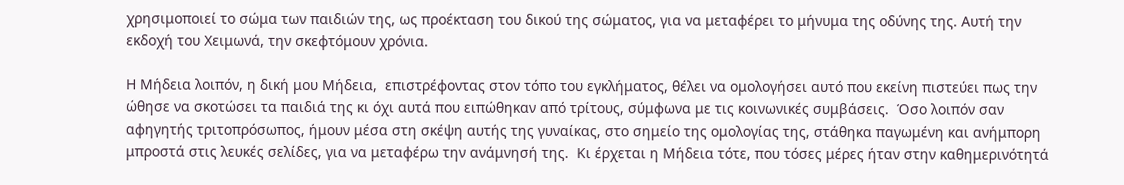χρησιμοποιεί το σώμα των παιδιών της, ως προέκταση του δικού της σώματος, για να μεταφέρει το μήνυμα της οδύνης της. Αυτή την εκδοχή του Χειμωνά, την σκεφτόμουν χρόνια.

Η Μήδεια λοιπόν, η δική μου Μήδεια,  επιστρέφοντας στον τόπο του εγκλήματος, θέλει να ομολογήσει αυτό που εκείνη πιστεύει πως την ώθησε να σκοτώσει τα παιδιά της κι όχι αυτά που ειπώθηκαν από τρίτους, σύμφωνα με τις κοινωνικές συμβάσεις.  Όσο λοιπόν σαν αφηγητής τριτοπρόσωπος, ήμουν μέσα στη σκέψη αυτής της γυναίκας, στο σημείο της ομολογίας της, στάθηκα παγωμένη και ανήμπορη μπροστά στις λευκές σελίδες, για να μεταφέρω την ανάμνησή της.  Κι έρχεται η Μήδεια τότε, που τόσες μέρες ήταν στην καθημερινότητά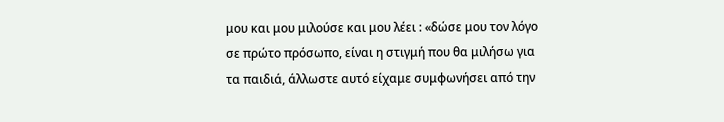μου και μου μιλούσε και μου λέει : «δώσε μου τον λόγο σε πρώτο πρόσωπο, είναι η στιγμή που θα μιλήσω για τα παιδιά, άλλωστε αυτό είχαμε συμφωνήσει από την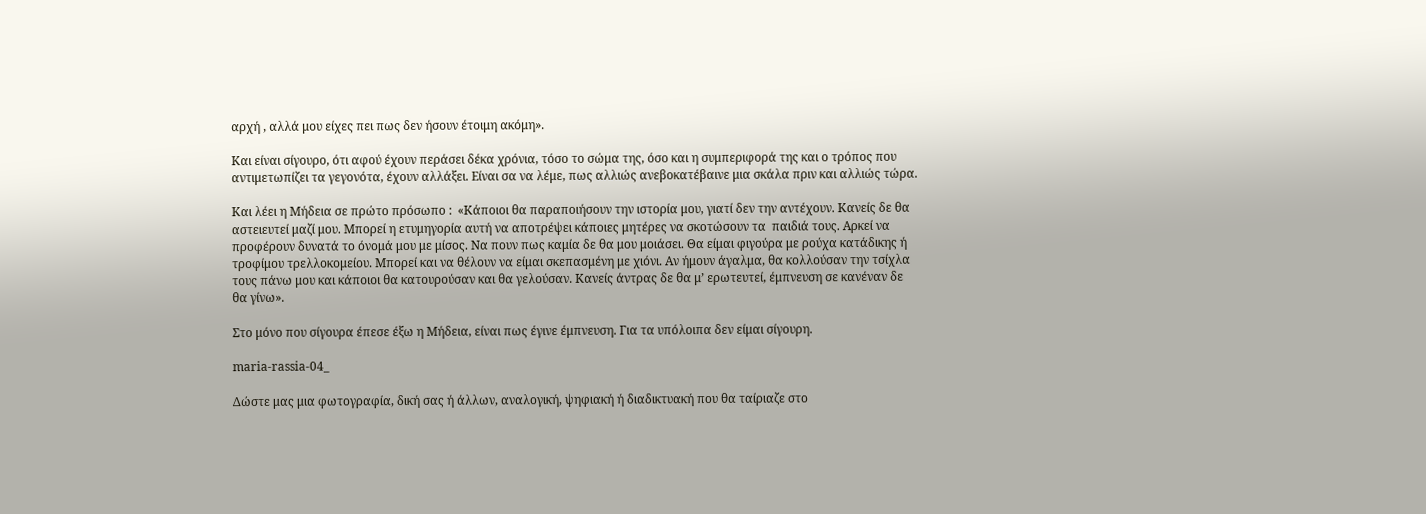αρχή , αλλά μου είχες πει πως δεν ήσουν έτοιμη ακόμη».

Και είναι σίγουρο, ότι αφού έχουν περάσει δέκα χρόνια, τόσο το σώμα της, όσο και η συμπεριφορά της και ο τρόπος που αντιμετωπίζει τα γεγονότα, έχουν αλλάξει. Είναι σα να λέμε, πως αλλιώς ανεβοκατέβαινε μια σκάλα πριν και αλλιώς τώρα.

Και λέει η Μήδεια σε πρώτο πρόσωπο :  «Κάποιοι θα παραποιήσουν την ιστορία μου, γιατί δεν την αντέχουν. Κανείς δε θα αστειευτεί μαζί μου. Μπορεί η ετυμηγορία αυτή να αποτρέψει κάποιες μητέρες να σκοτώσουν τα  παιδιά τους. Αρκεί να προφέρουν δυνατά το όνομά μου με μίσος. Να πουν πως καμία δε θα μου μοιάσει. Θα είμαι φιγούρα με ρούχα κατάδικης ή τροφίμου τρελλοκομείου. Μπορεί και να θέλουν να είμαι σκεπασμένη με χιόνι. Αν ήμουν άγαλμα, θα κολλούσαν την τσίχλα τους πάνω μου και κάποιοι θα κατουρούσαν και θα γελούσαν. Κανείς άντρας δε θα μ’ ερωτευτεί, έμπνευση σε κανέναν δε θα γίνω».

Στο μόνο που σίγουρα έπεσε έξω η Μήδεια, είναι πως έγινε έμπνευση. Για τα υπόλοιπα δεν είμαι σίγουρη.

maria-rassia-04_

Δώστε μας μια φωτογραφία, δική σας ή άλλων, αναλογική, ψηφιακή ή διαδικτυακή που θα ταίριαζε στο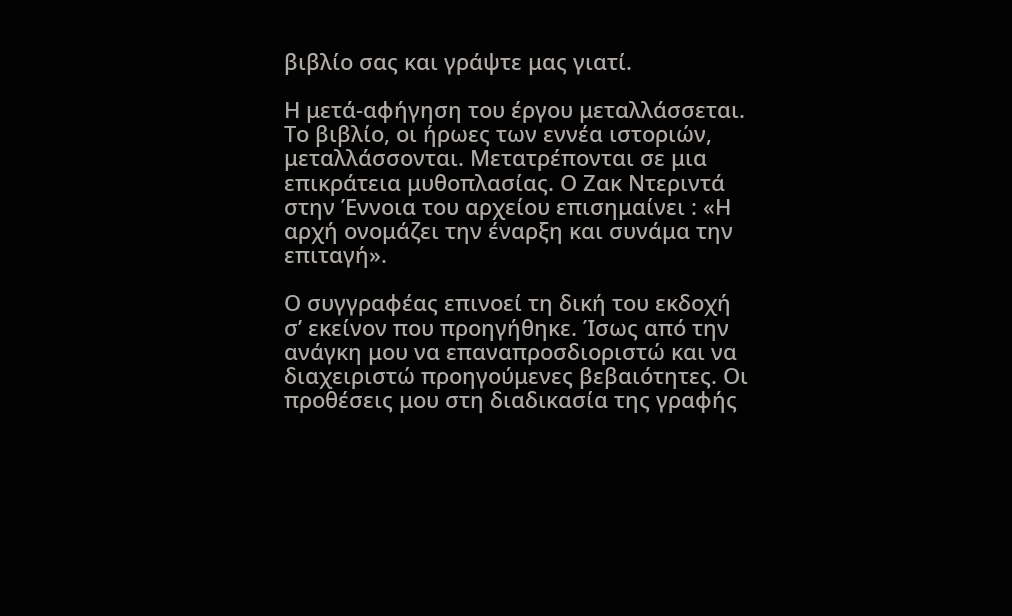βιβλίο σας και γράψτε μας γιατί.

Η μετά-αφήγηση του έργου μεταλλάσσεται. Το βιβλίο, οι ήρωες των εννέα ιστοριών, μεταλλάσσονται. Μετατρέπονται σε μια επικράτεια μυθοπλασίας. Ο Ζακ Ντεριντά στην Έννοια του αρχείου επισημαίνει : «Η αρχή ονομάζει την έναρξη και συνάμα την επιταγή».

Ο συγγραφέας επινοεί τη δική του εκδοχή σ’ εκείνον που προηγήθηκε. Ίσως από την ανάγκη μου να επαναπροσδιοριστώ και να διαχειριστώ προηγούμενες βεβαιότητες. Οι  προθέσεις μου στη διαδικασία της γραφής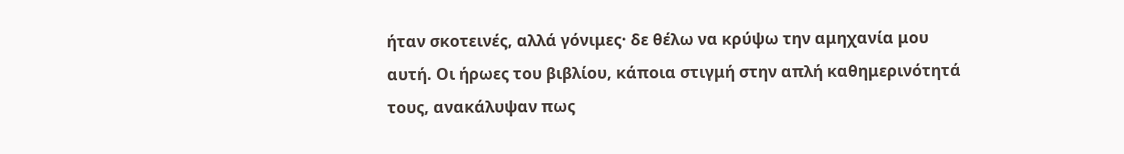ήταν σκοτεινές, αλλά γόνιμες· δε θέλω να κρύψω την αμηχανία μου αυτή. Οι ήρωες του βιβλίου, κάποια στιγμή στην απλή καθημερινότητά τους, ανακάλυψαν πως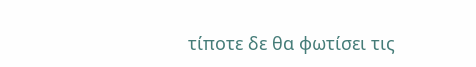τίποτε δε θα φωτίσει τις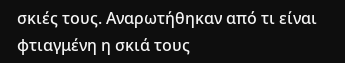σκιές τους. Αναρωτήθηκαν από τι είναι φτιαγμένη η σκιά τους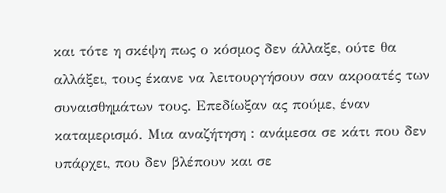και τότε η σκέψη πως ο κόσμος δεν άλλαξε, ούτε θα αλλάξει, τους έκανε να λειτουργήσουν σαν ακροατές των συναισθημάτων τους. Επεδίωξαν ας πούμε, έναν καταμερισμό. Μια αναζήτηση : ανάμεσα σε κάτι που δεν υπάρχει, που δεν βλέπουν και σε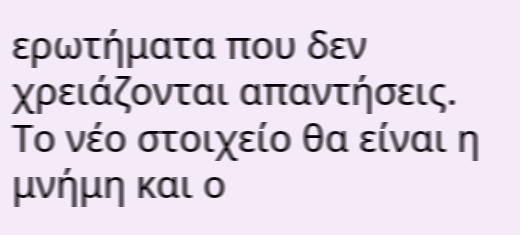ερωτήματα που δεν χρειάζονται απαντήσεις. Το νέο στοιχείο θα είναι η μνήμη και ο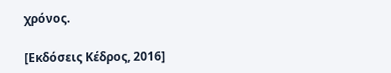χρόνος.

[Εκδόσεις Κέδρος, 2016]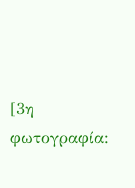[3η φωτογραφία: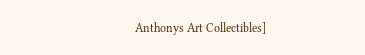Anthonys Art Collectibles]